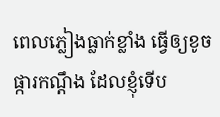ពេលភ្លៀងធ្លាក់ខ្លាំង ធ្វើឲ្យខូចផ្ការកណ្តឹង ដែលខ្ញុំទើប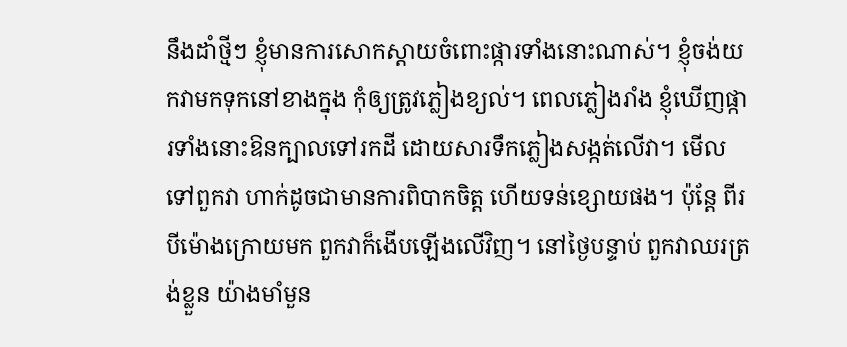នឹងដាំថ្មីៗ ខ្ញុំមានការសោកស្តាយចំពោះផ្ការទាំងនោះណាស់។ ខ្ញុំចង់យកវាមកទុកនៅខាងក្នុង កុំឲ្យត្រូវភ្លៀងខ្យល់។ ពេលភ្លៀងរាំង ខ្ញុំឃើញផ្ការទាំងនោះឱនក្បាលទៅរកដី ដោយសារទឹកភ្លៀងសង្កត់លើវា។ មើលទៅពួកវា ហាក់ដូចជាមានការពិបាកចិត្ត ហើយទន់ខ្សោយផង។ ប៉ុន្តែ ពីរបីម៉ោងក្រោយមក ពួកវាក៏ងើបឡើងលើវិញ។ នៅថ្ងៃបន្ទាប់ ពួកវាឈរត្រង់ខ្លួន យ៉ាងមាំមួន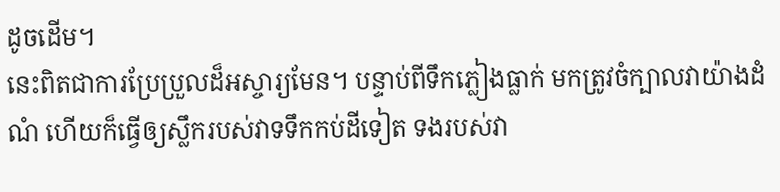ដូចដើម។
នេះពិតជាការប្រែប្រួលដ៏អស្ចារ្យមែន។ បន្ទាប់ពីទឹកភ្លៀងធ្លាក់ មកត្រូវចំក្បាលវាយ៉ាងដំណំ ហើយក៏ធ្វើឲ្យស្លឹករបស់វាទទឹកកប់ដីទៀត ទងរបស់វា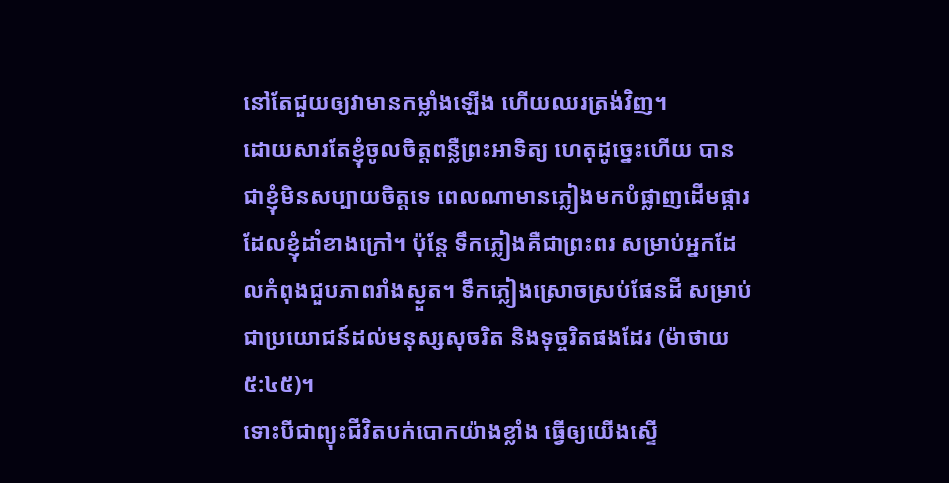នៅតែជួយឲ្យវាមានកម្លាំងឡើង ហើយឈរត្រង់វិញ។
ដោយសារតែខ្ញុំចូលចិត្តពន្លឺព្រះអាទិត្យ ហេតុដូច្នេះហើយ បានជាខ្ញុំមិនសប្បាយចិត្តទេ ពេលណាមានភ្លៀងមកបំផ្លាញដើមផ្ការ ដែលខ្ញុំដាំខាងក្រៅ។ ប៉ុន្តែ ទឹកភ្លៀងគឺជាព្រះពរ សម្រាប់អ្នកដែលកំពុងជួបភាពរាំងស្ងួត។ ទឹកភ្លៀងស្រោចស្រប់ផែនដី សម្រាប់ជាប្រយោជន៍ដល់មនុស្សសុចរិត និងទុច្ចរិតផងដែរ (ម៉ាថាយ ៥:៤៥)។
ទោះបីជាព្យុះជីវិតបក់បោកយ៉ាងខ្លាំង ធ្វើឲ្យយើងស្ទើ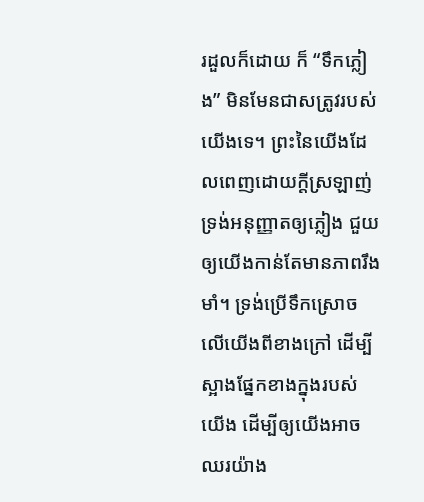រដួលក៏ដោយ ក៏ “ទឹកភ្លៀង” មិនមែនជាសត្រូវរបស់យើងទេ។ ព្រះនៃយើងដែលពេញដោយក្តីស្រឡាញ់ ទ្រង់អនុញ្ញាតឲ្យភ្លៀង ជួយឲ្យយើងកាន់តែមានភាពរឹងមាំ។ ទ្រង់ប្រើទឹកស្រោចលើយើងពីខាងក្រៅ ដើម្បីស្អាងផ្នែកខាងក្នុងរបស់យើង ដើម្បីឲ្យយើងអាចឈរយ៉ាង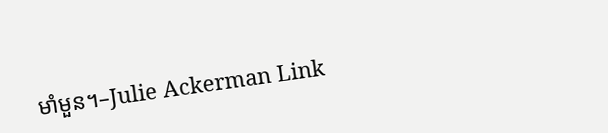មាំមួន។–Julie Ackerman Link